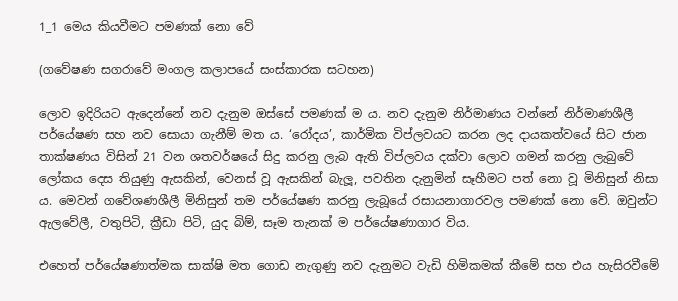1_1 මෙය කියවීමට පමණක් නො වේ

(ගවේෂණ සගරාවේ මංගල කලාපයේ සංස්කාරක සටහන)

ලොව ඉදිරියට ඇදෙන්නේ නව දැනුම ඔස්සේ පමණක් ම ය. නව දැනුම නිර්මාණය වන්නේ නිර්මාණශීලී පර්යේෂණ සහ නව සොයා ගැනීම් මත ය. ‘රෝදය’, කාර්මික විප්ලවයට කරන ලද දායකත්වයේ සිට ජාන තාක්ෂණය විසින් 21 වන ශතවර්ෂයේ සිදු කරනු ලැබ ඇති විප්ලවය දක්වා ලොව ගමන් කරනු ලැබුවේ ලෝකය දෙස තියුණු ඇසකින්, වෙනස් වූ ඇසකින් බැලූ, පවතින දැනුමින් සෑහීමට පත් නො වූ මිනිසුන් නිසා ය. මෙවන් ගවේශණශීලී මිනිසුන් තම පර්යේෂණ කරනු ලැබූයේ රසායනාගාරවල පමණක් නො වේ. ඔවුන්ට ඇලවේලී, වතුපිටි, ක්‍රීඩා පිටි, යුද බිම්, සෑම තැනක් ම පර්යේෂණාගාර විය.

එහෙත් පර්යේෂණාත්මක සාක්ෂි මත ගොඩ නැගුණු නව දැනුමට වැඩි හිමිකමක් කීමේ සහ එය හැසිරවීමේ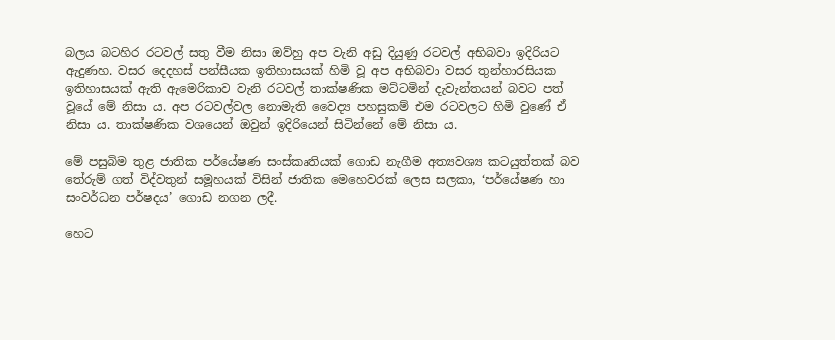බලය බටහිර රටවල් සතු වීම නිසා ඔව්හු අප වැනි අඩු දියුණු රටවල් අභිබවා ඉදිරියට ඇදුණහ. වසර දෙදහස් පන්සීයක ඉතිහාසයක් හිමි වූ අප අභිබවා වසර තුන්හාරසියක ඉතිහාසයක් ඇති ඇමෙරිකාව වැනි රටවල් තාක්ෂණික මට්ටමින් දැවැන්තයන් බවට පත් වූයේ මේ නිසා ය. අප රටවල්වල නොමැති වෛද්‍ය පහසුකම් එම රටවලට හිමි වුණේ ඒ නිසා ය. තාක්ෂණික වශයෙන් ඔවුන් ඉදිරියෙන් සිටින්නේ මේ නිසා ය.

මේ පසුබිම තුළ ජාතික පර්යේෂණ සංස්කෘතියක් ගොඩ නැගීම අත්‍යවශ්‍ය කටයුත්තක් බව තේරුම් ගත් විද්වතුන් සමූහයක් විසින් ජාතික මෙහෙවරක් ලෙස සලකා, ‘පර්යේෂණ හා සංවර්ධන පර්ෂදය’ ගොඩ නගන ලදී.

හෙට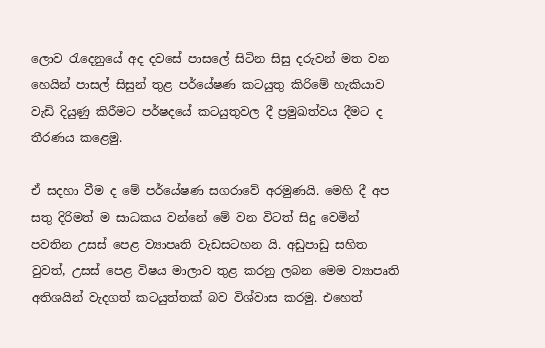ලොව රැදෙනුයේ අද දවසේ පාසලේ සිටින සිසු දරුවන් මත වන හෙයින් පාසල් සිසුන් තුළ පර්යේෂණ කටයුතු කිරිමේ හැකියාව වැඩි දියුණු කිරීමට පර්ෂදයේ කටයුතුවල දී ප්‍රමුඛත්වය දීමට ද තීරණය කළෙමු.

ඒ සදහා වීම ද මේ පර්යේෂණ සගරාවේ අරමුණයි. මෙහි දී අප සතු දිරිමත් ම සාධකය වන්නේ මේ වන විටත් සිදු වෙමින් පවතින උසස් පෙළ ව්‍යාපෘති වැඩසටහන යි. අඩුපාඩු සහිත වුවත්, උසස් පෙළ විෂය මාලාව තුළ කරනු ලබන මෙම ව්‍යාපෘති අතිශයින් වැදගත් කටයුත්තක් බව විශ්වාස කරමු. එහෙත්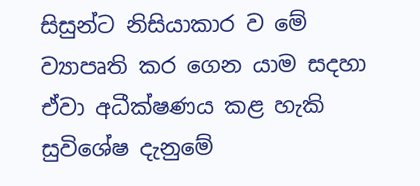සිසුන්ට නිසියාකාර ව මේ ව්‍යාපෘති කර ගෙන යාම සදහා ඒවා අධීක්ෂණය කළ හැකි සුවිශේෂ දැනුමේ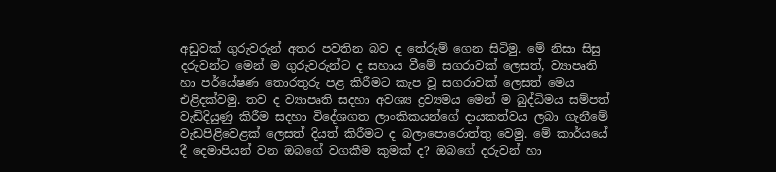අඩුවක් ගුරුවරුන් අතර පවතින බව ද තේරුම් ගෙන සිටිමු. මේ නිසා සිසු දරුවන්ට මෙන් ම ගුරුවරුන්ට ද සහාය වීමේ සගරාවක් ලෙසත්, ව්‍යාපෘති හා පර්යේෂණ තොරතුරු පළ කිරීමට කැප වූ සගරාවක් ලෙසත් මෙය එළිදක්වමු. තව ද ව්‍යාපෘති සදහා අවශ්‍ය ද්‍රව්‍යමය මෙන් ම බුද්ධිමය සම්පත් වැඩිදියුණු කිරීම සදහා විදේශගත ලාංකිකයන්ගේ දායකත්වය ලබා ගැනීමේ වැඩපිළිවෙළක් ලෙසත් දියත් කිරීමට ද බලාපොරොත්තු වෙමු. මේ කාර්යයේ දී දෙමාපියන් වන ඔබගේ වගකීම කුමක් ද? ඔබගේ දරුවන් හා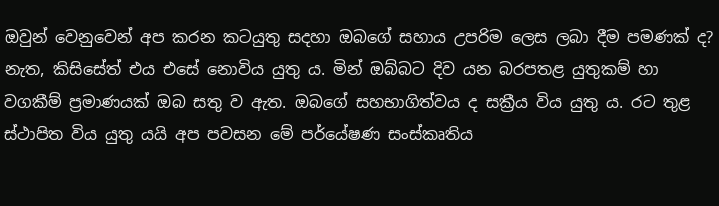ඔවුන් වෙනුවෙන් අප කරන කටයුතු සදහා ඔබගේ සහාය උපරිම ලෙස ලබා දීම පමණක් ද? නැත, කිසිසේත් එය එසේ නොවිය යුතු ය. මින් ඔබ්බට දිව යන බරපතළ යුතුකම් හා වගකීම් ප්‍රමාණයක් ඔබ සතු ව ඇත. ඔබගේ සහභාගිත්වය ද සක්‍රීය විය යුතු ය. රට තුළ ස්ථාපිත විය යුතු යයි අප පවසන මේ පර්යේෂණ සංස්කෘතිය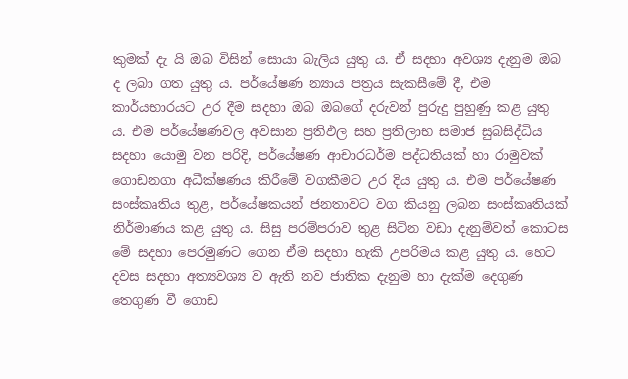කුමක් දැ යි ඔබ විසින් සොයා බැලිය යුතු ය. ඒ සදහා අවශ්‍ය දැනුම ඔබ ද ලබා ගත යුතු ය. පර්යේෂණ න්‍යාය පත්‍රය සැකසීමේ දී, එම කාර්යභාරයට උර දීම සදහා ඔබ ඔබගේ දරුවන් පුරුදු පුහුණු කළ යුතු ය. එම පර්යේෂණවල අවසාන ප්‍රතිඵල සහ ප්‍රතිලාභ සමාජ සුබසිද්ධිය සදහා යොමු වන පරිදි, පර්යේෂණ ආචාරධර්ම පද්ධතියක් හා රාමුවක් ගොඩනගා අධීක්ෂණය කිරීමේ වගකීමට උර දිය යුතු ය. එම පර්යේෂණ සංස්කෘතිය තුළ, පර්යේෂකයන් ජනතාවට වග කියනු ලබන සංස්කෘතියක් නිර්මාණය කළ යුතු ය. සිසු පරම්පරාව තුළ සිටින වඩා දැනුම්වත් කොටස මේ සදහා පෙරමුණට ගෙන ඒම සදහා හැකි උපරිමය කළ යුතු ය. හෙට දවස සදහා අත්‍යවශ්‍ය ව ඇති නව ජාතික දැනුම හා දැක්ම දෙගුණ තෙගුණ වී ගොඩ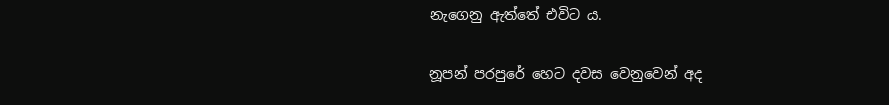නැගෙනු ඇත්තේ එවිට ය.

නූපන් පරපුරේ හෙට දවස වෙනුවෙන් අද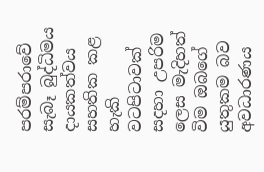පරම්පරාවේ සැබෑ බුද්ධිමය දායකත්වය සහතික කළ හැකි වටපිටාවක් සදහා උපරිම ලෙස මැදිහත් විම ඔබගේ යුතුකම බව අවධාරණය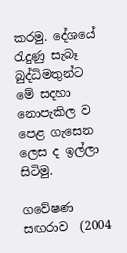කරමු. දේශයේ රැදුණු සැබෑ බුද්ධිමතුන්ට මේ සදහා නොපැකිල ව පෙළ ගැසෙන ලෙස ද ඉල්ලා සිටිමු.

ගවේෂණ සඟරාව  (2004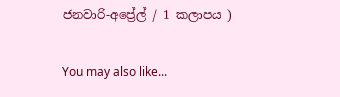ජනවාරි-අප්‍රේල් / 1 කලාපය )

You may also like...